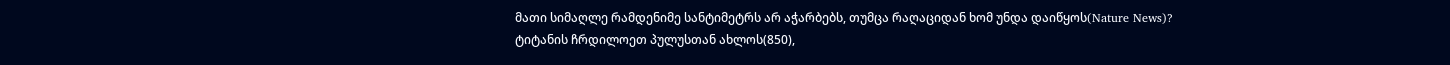მათი სიმაღლე რამდენიმე სანტიმეტრს არ აჭარბებს, თუმცა რაღაციდან ხომ უნდა დაიწყოს(Nature News)?
ტიტანის ჩრდილოეთ პულუსთან ახლოს(850),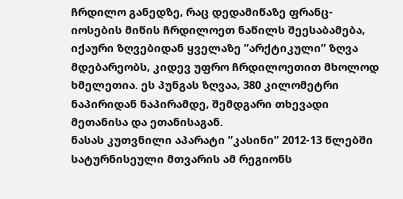ჩრდილო განედზე, რაც დედამიწაზე ფრანც-იოსების მიწის ჩრდილოეთ ნაწილს შეესაბამება, იქაური ზღვებიდან ყველაზე ”არქტიკული” ზღვა მდებარეობს, კიდევ უფრო ჩრდილოეთით მხოლოდ ხმელეთია. ეს პუნგას ზღვაა, 380 კილომეტრი ნაპირიდან ნაპირამდე, შემდგარი თხევადი მეთანისა და ეთანისაგან.
ნასას კუთვნილი აპარატი ”კასინი” 2012-13 წლებში სატურნისეული მთვარის ამ რეგიონს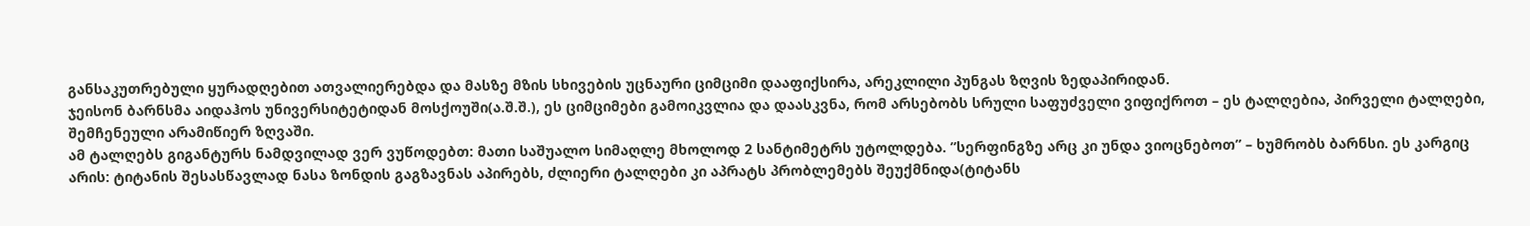განსაკუთრებული ყურადღებით ათვალიერებდა და მასზე მზის სხივების უცნაური ციმციმი დააფიქსირა, არეკლილი პუნგას ზღვის ზედაპირიდან.
ჯეისონ ბარნსმა აიდაჰოს უნივერსიტეტიდან მოსქოუში(ა.შ.შ.), ეს ციმციმები გამოიკვლია და დაასკვნა, რომ არსებობს სრული საფუძველი ვიფიქროთ – ეს ტალღებია, პირველი ტალღები, შემჩენეული არამიწიერ ზღვაში.
ამ ტალღებს გიგანტურს ნამდვილად ვერ ვუწოდებთ: მათი საშუალო სიმაღლე მხოლოდ 2 სანტიმეტრს უტოლდება. ”სერფინგზე არც კი უნდა ვიოცნებოთ” – ხუმრობს ბარნსი. ეს კარგიც არის: ტიტანის შესასწავლად ნასა ზონდის გაგზავნას აპირებს, ძლიერი ტალღები კი აპრატს პრობლემებს შეუქმნიდა(ტიტანს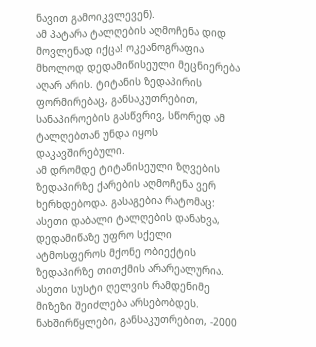ნავით გამოიკვლევენ).
ამ პატარა ტალღების აღმოჩენა დიდ მოვლენად იქცა! ოკეანოგრაფია მხოლოდ დედამიწისეული მეცნიერება აღარ არის. ტიტანის ზედაპირის ფორმირებაც, განსაკუთრებით, სანაპიროების გასწვრივ, სწორედ ამ ტალღებთან უნდა იყოს დაკავშირებული.
ამ დრომდე ტიტანისეული ზღვების ზედაპირზე ქარების აღმოჩენა ვერ ხერხდებოდა. გასაგებია რატომაც: ასეთი დაბალი ტალღების დანახვა, დედამიწაზე უფრო სქელი ატმოსფეროს მქონე ობიექტის ზედაპირზე თითქმის არარეალურია. ასეთი სუსტი ღელვის რამდენიმე მიზეზი შეიძლება არსებობდეს. ნახშირწყლები, განსაკუთრებით, -2000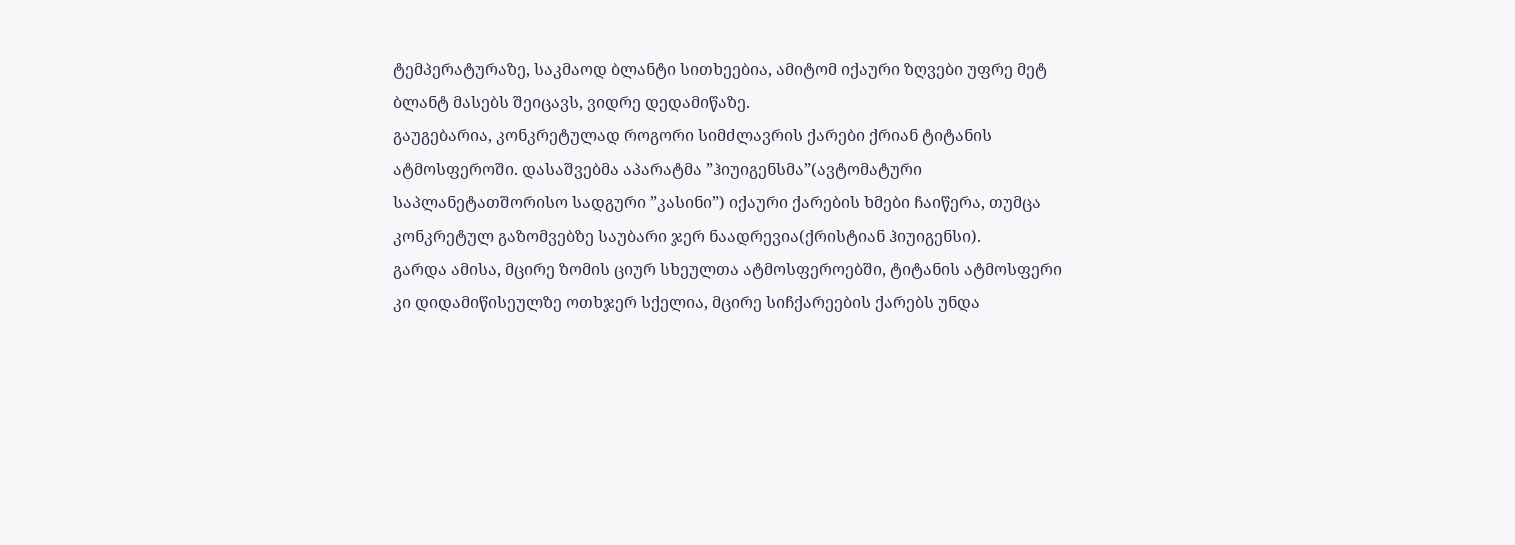ტემპერატურაზე, საკმაოდ ბლანტი სითხეებია, ამიტომ იქაური ზღვები უფრე მეტ ბლანტ მასებს შეიცავს, ვიდრე დედამიწაზე.
გაუგებარია, კონკრეტულად როგორი სიმძლავრის ქარები ქრიან ტიტანის ატმოსფეროში. დასაშვებმა აპარატმა ”ჰიუიგენსმა”(ავტომატური საპლანეტათშორისო სადგური ”კასინი”) იქაური ქარების ხმები ჩაიწერა, თუმცა კონკრეტულ გაზომვებზე საუბარი ჯერ ნაადრევია(ქრისტიან ჰიუიგენსი).
გარდა ამისა, მცირე ზომის ციურ სხეულთა ატმოსფეროებში, ტიტანის ატმოსფერი კი დიდამიწისეულზე ოთხჯერ სქელია, მცირე სიჩქარეების ქარებს უნდა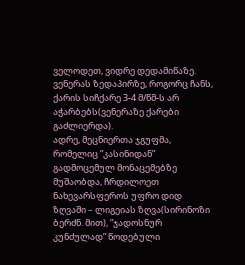ველოდეთ, ვიდრე დედამიწაზე. ვენერას ზედაპირზე, როგორც ჩანს, ქარის სიჩქარე 3-4 მ/წმ-ს არ აჭარბებს(ვენერაზე ქარები გაძლიერდა).
ადრე, მეცნიერთა ჯგუფმა, რომელიც ”კასინიდან” გადმოცემულ მონაცემებზე მუშაობდა, ჩრდილოეთ ნახევარსფეროს უფრო დიდ ზღვაში – ლიგეიას ზღვა(სირინოზი ბერძნ. მით), ”ჯადოსნურ კუნძულად” წოდებული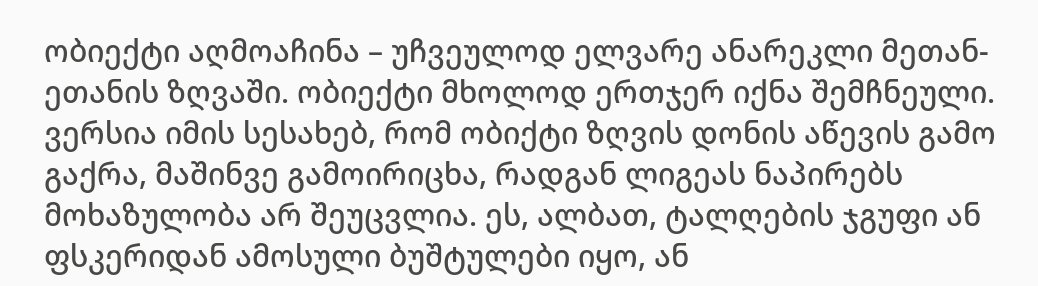ობიექტი აღმოაჩინა – უჩვეულოდ ელვარე ანარეკლი მეთან-ეთანის ზღვაში. ობიექტი მხოლოდ ერთჯერ იქნა შემჩნეული.
ვერსია იმის სესახებ, რომ ობიქტი ზღვის დონის აწევის გამო გაქრა, მაშინვე გამოირიცხა, რადგან ლიგეას ნაპირებს მოხაზულობა არ შეუცვლია. ეს, ალბათ, ტალღების ჯგუფი ან ფსკერიდან ამოსული ბუშტულები იყო, ან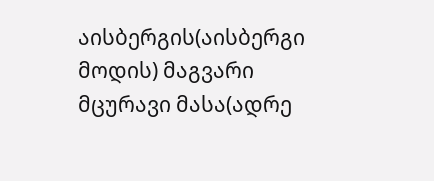აისბერგის(აისბერგი მოდის) მაგვარი მცურავი მასა(ადრე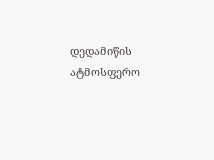დედამიწის ატმოსფერო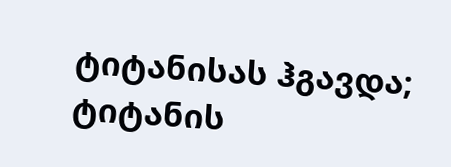ტიტანისას ჰგავდა; ტიტანის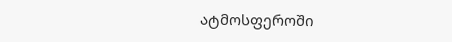ატმოსფეროში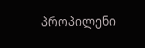პროპილენი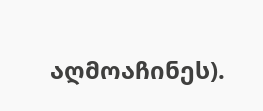აღმოაჩინეს).